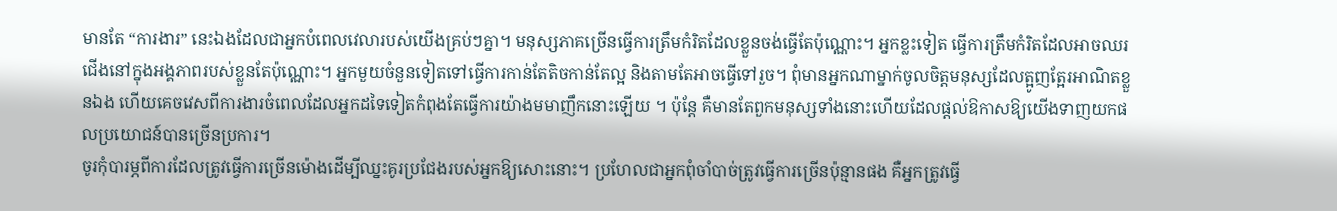មានតែ “ការងារ” នេះឯងដែលជាអ្នកបំពេលវេលារបស់យើងគ្រប់ៗគ្នា។ មនុស្សភាគច្រើនធ្វើការត្រឹមកំរិតដែលខ្លួនចង់ធ្វើតែប៉ុណ្ណោះ។ អ្នកខ្លះទៀត ធ្វើការត្រឹមកំរិតដែលអាចឈរជើងនៅក្នុងអង្គភាពរបស់ខ្លួនតែប៉ុណ្ណោះ។ អ្នកមួយចំនួនទៀតទៅធ្វើការកាន់តែតិចកាន់តែល្អ និងតាមតែអាចធ្វើទៅរួច។ ពុំមានអ្នកណាម្នាក់ចូលចិត្តមនុស្សដែលត្អូញត្អែរអាណិតខ្លួនឯង ហើយគេចវេសពីការងារចំពេលដែលអ្នកដទៃទៀតកំពុងតែធ្វើការយ៉ាងមមាញឹកនោះឡើយ ។ ប៉ុន្តែ គឺមានតែពួកមនុស្សទាំងនោះហើយដែលផ្តល់ឱកាសឱ្យយើងទាញយកផលប្រយោជន៍បានច្រើនប្រការ។
ចូរកុំបារម្ភពីការដែលត្រូវធ្វើការច្រើនម៉ោងដើម្បីឈ្នះគូរប្រជែងរបស់អ្នកឱ្យសោះនោះ។ ប្រហែលជាអ្នកពុំចាំបាច់ត្រូវធ្វើការច្រើនប៉ុន្មានផង គឺអ្នកត្រូវធ្វើ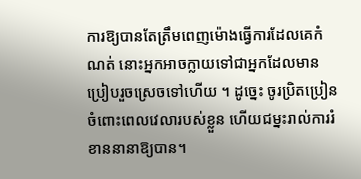ការឱ្យបានតែត្រឹមពេញម៉ោងធ្វើការដែលគេកំណត់ នោះអ្នកអាចក្លាយទៅជាអ្នកដែលមានប្រៀបរួចស្រេចទៅហើយ ។ ដូច្នេះ ចូរប្រិតប្រៀនចំពោះពេលវេលារបស់ខ្លួន ហើយជម្នះរាល់ការរំខាននានាឱ្យបាន។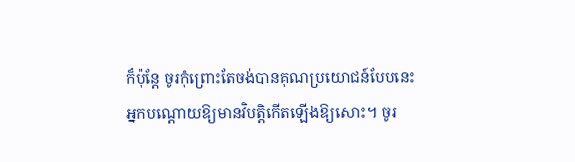ក៏ប៉ុន្តែ ចូរកុំព្រោះតែចង់បានគុណប្រយោជន៍បែបនេះ អ្នកបណ្តោយឱ្យមានវិបត្តិកើតឡើងឱ្យសោះ។ ចូរ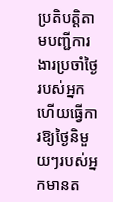ប្រតិបត្តិតាមបញ្ជីការងារប្រចាំថ្ងៃរបស់អ្នក ហើយធ្វើការឱ្យថ្ងៃនិមួយៗរបស់អ្នកមានត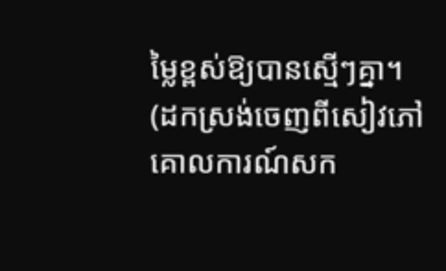ម្លៃខ្ពស់ឱ្យបានស្មើៗគ្នា។
(ដកស្រង់ចេញពីសៀវភៅ គោលការណ៍សក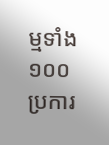ម្មទាំង ១០០ប្រការ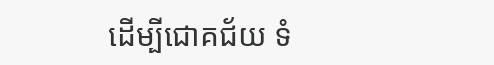ដើម្បីជោគជ័យ ទំ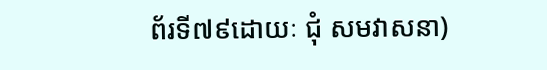ព័រទី៧៩ដោយៈ ជុំ សមវាសនា)